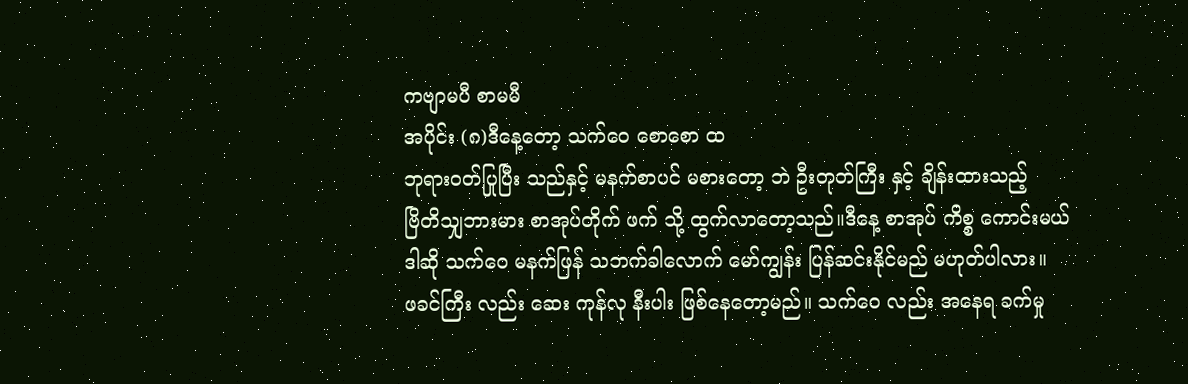ကဗျာမပီ စာမမီ
အပိုင်း (၈)ဒီနေ့တော့ သက်ဝေ စောစော ထ
ဘုရားဝတ်ပြုပြီး သည်နှင့် မနက်စာပင် မစားတော့ ဘဲ ဦးတုတ်ကြီး နှင့် ချိန်းထားသည့်
ဗြိတိသျှဘားမား စာအုပ်တိုက် ဖက် သို့ ထွက်လာတော့သည်။ဒီနေ့ စာအုပ် ကိစ္စ ကောင်းမယ်
ဒါဆို သက်ဝေ မနက်ဖြန် သဘက်ခါလောက် မော်ကျွန်း ပြန်ဆင်းနိုင်မည် မဟုတ်ပါလား။
ဖခင်ကြီး လည်း ဆေး ကုန်လု နီးပါး ဖြစ်နေတော့မည်။ သက်ဝေ လည်း အနေရ ခက်မှု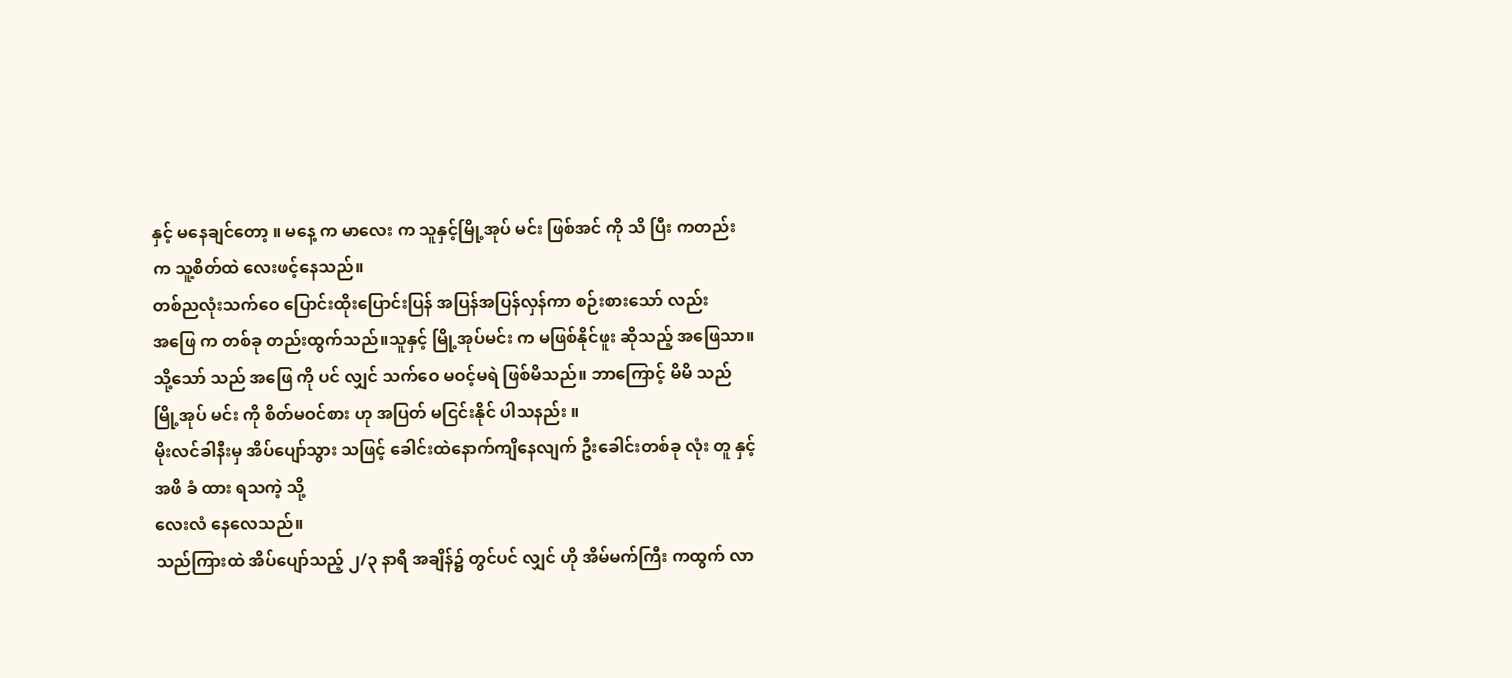နှင့် မနေချင်တော့ ။ မနေ့ က မာလေး က သူနှင့်မြို့အုပ် မင်း ဖြစ်အင် ကို သိ ပြီး ကတည်း က သူ့စိတ်ထဲ လေးဖင့်နေသည်။
တစ်ညလုံးသက်ဝေ ပြောင်းထိုးပြောင်းပြန် အပြန်အပြန်လှန်ကာ စဉ်းစားသော် လည်း
အဖြေ က တစ်ခု တည်းထွက်သည်။သူနှင့် မြို့အုပ်မင်း က မဖြစ်နိုင်ဖူး ဆိုသည့် အဖြေသာ။
သို့သော် သည် အဖြေ ကို ပင် လျှင် သက်ဝေ မဝင့်မရဲ ဖြစ်မိသည်။ ဘာကြောင့် မိမိ သည် မြို့အုပ် မင်း ကို စိတ်မဝင်စား ဟု အပြတ် မငြင်းနိုင် ပါသနည်း ။
မိုးလင်ခါနီးမှ အိပ်ပျော်သွား သဖြင့် ခေါင်းထဲနောက်ကျိနေလျက် ဦးခေါင်းတစ်ခု လုံး တူ နှင့် အဖိ ခံ ထား ရသကဲ့ သို့
လေးလံ နေလေသည်။
သည်ကြားထဲ အိပ်ပျော်သည့် ၂/၃ နာရီ အချိန်၌ တွင်ပင် လျှင် ဟို အိမ်မက်ကြီး ကထွက် လာ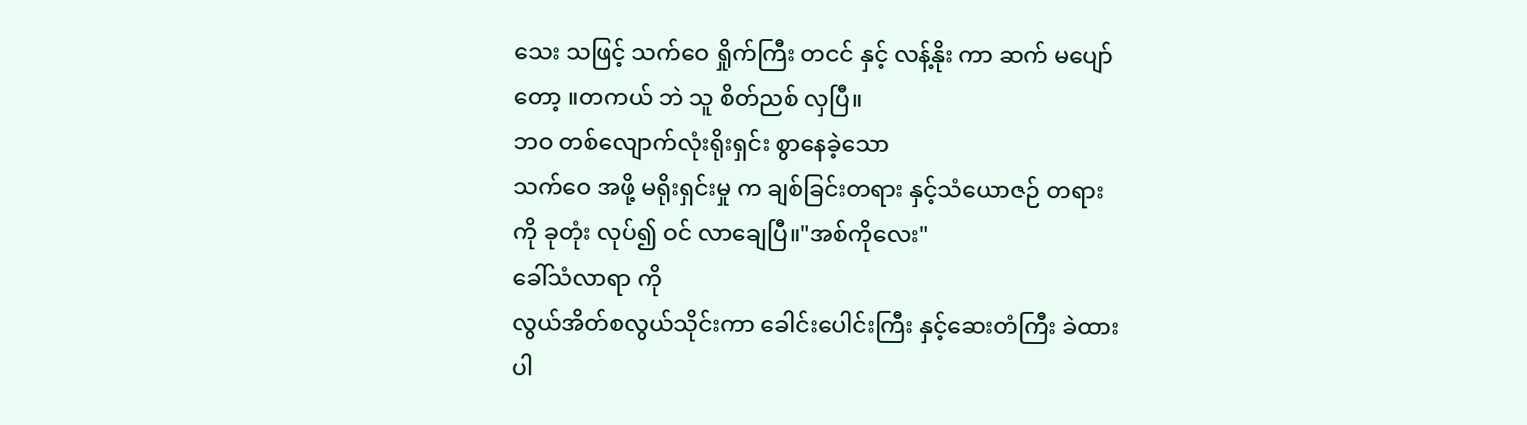သေး သဖြင့် သက်ဝေ ရှိုက်ကြီး တငင် နှင့် လန့်နိုး ကာ ဆက် မပျော်တော့ ။တကယ် ဘဲ သူ စိတ်ညစ် လှပြီ။
ဘဝ တစ်လျောက်လုံးရိုးရှင်း စွာနေခဲ့သော
သက်ဝေ အဖို့ မရိုးရှင်းမှု က ချစ်ခြင်းတရား နှင့်သံယောဇဉ် တရား ကို ခုတုံး လုပ်၍ ဝင် လာချေပြီ။"အစ်ကိုလေး"
ခေါ်သံလာရာ ကို
လွယ်အိတ်စလွယ်သိုင်းကာ ခေါင်းပေါင်းကြီး နှင့်ဆေးတံကြီး ခဲထားပါ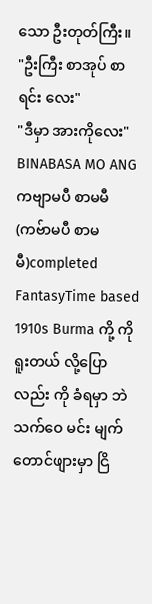သော ဦးတုတ်ကြီး။
"ဦးကြီး စာအုပ် စာရင်း လေး"
"ဒီမှာ အားကိုလေး"
BINABASA MO ANG
ကဗျာမပီ စာမမီ (ကဗ်ာမပီ စာမမီ)completed
FantasyTime based 1910s Burma ကို့ ကို ရူးတယ် လို့ပြောလည်း ကို ခံရမှာ ဘဲ သက်ဝေ မင်း မျက်တောင်ဖျားမှာ ငြိ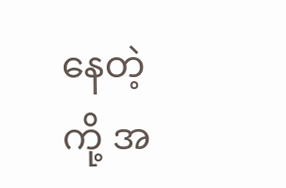နေတဲ့ ကို့ အ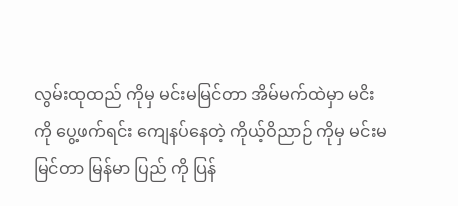လွမ်းထုထည် ကိုမှ မင်းမမြင်တာ အိမ်မက်ထဲမှာ မငိးကို ပွေ့ဖက်ရင်း ကျေနပ်နေတဲ့ ကိုယ့်ဝိညာဉ် ကိုမှ မင်းမမြင်တာ မြန်မာ ပြည် ကို ပြန်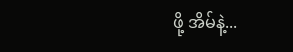ဖို့ အိမ်နဲ့...